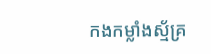កងកម្លាំងស្ម័គ្រ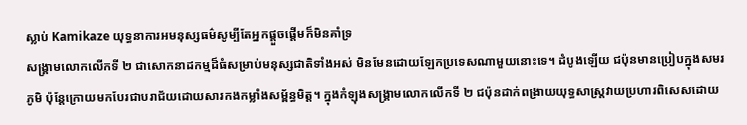ស្លាប់ Kamikaze យុទ្ធនាការអមនុស្សធម៌សូម្បីតែអ្នកផ្តួចផ្តើមក៏មិនគាំទ្រ
សង្គ្រាមលោកលើកទី ២ ជាសោកនាដកម្មដ៏ធំសម្រាប់មនុស្សជាតិទាំងអស់ មិនមែនដោយឡែកប្រទេសណាមួយនោះទេ។ ដំបូងឡើយ ជប៉ុនមានប្រៀបក្នុងសមរភូមិ ប៉ុន្តែក្រោយមកបែរជាបរាជ័យដោយសារកងកម្លាំងសម្ព័ន្ធមិត្ត។ ក្នុងកំឡុងសង្គ្រាមលោកលើកទី ២ ជប៉ុនដាក់ពង្រាយយុទ្ធសាស្ត្រវាយប្រហារពិសេសដោយ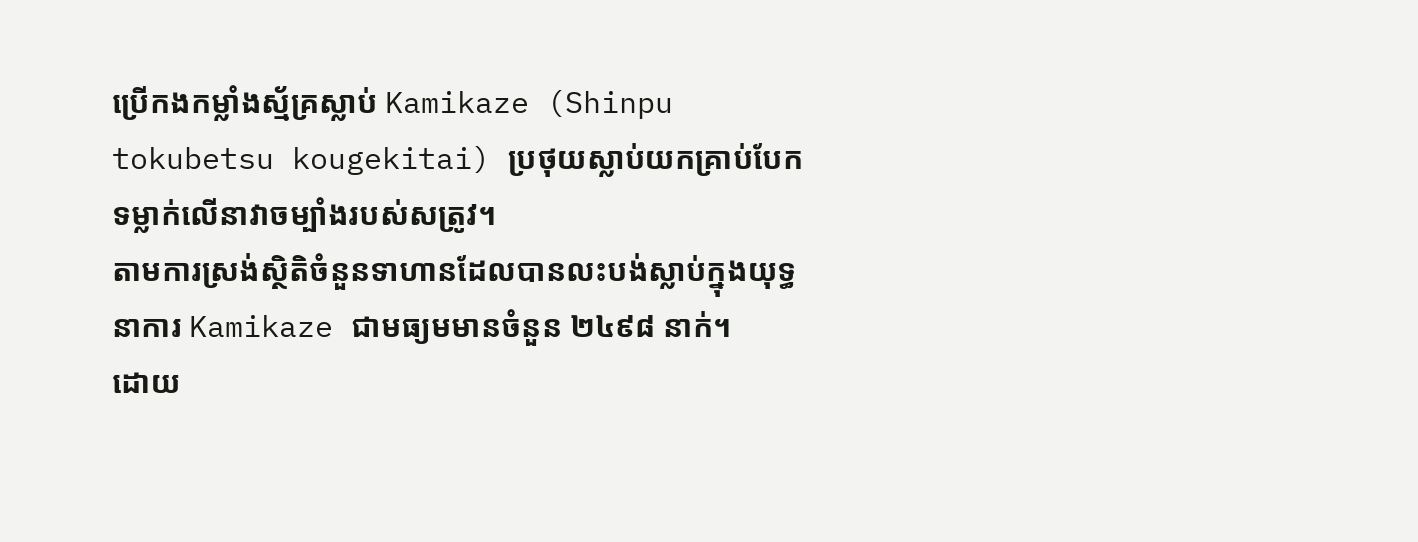ប្រើកងកម្លាំងស្ម័គ្រស្លាប់ Kamikaze (Shinpu tokubetsu kougekitai) ប្រថុយស្លាប់យកគ្រាប់បែកទម្លាក់លើនាវាចម្បាំងរបស់សត្រូវ។
តាមការស្រង់ស្ថិតិចំនួនទាហានដែលបានលះបង់ស្លាប់ក្នុងយុទ្ធនាការ Kamikaze ជាមធ្យមមានចំនួន ២៤៩៨ នាក់។
ដោយ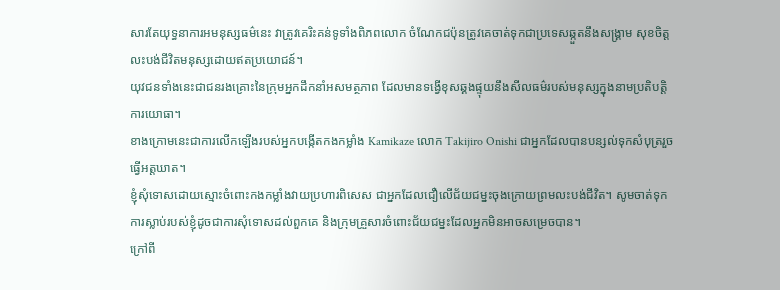សារតែយុទ្ធនាការអមនុស្សធម៌នេះ វាត្រូវគេរិះគន់ទូទាំងពិភពលោក ចំណែកជប៉ុនត្រូវគេចាត់ទុកជាប្រទេសឆ្កួតនឹងសង្គ្រាម សុខចិត្តលះបង់ជីវិតមនុស្សដោយឥតប្រយោជន៍។
យុវជនទាំងនេះជាជនរងគ្រោះនៃក្រុមអ្នកដឹកនាំអសមត្ថភាព ដែលមានទង្វើខុសឆ្គងផ្ទុយនឹងសីលធម៌របស់មនុស្សក្នុងនាមប្រតិបត្តិការយោធា។
ខាងក្រោមនេះជាការលើកឡើងរបស់អ្នកបង្កើតកងកម្លាំង Kamikaze លោក Takijiro Onishi ជាអ្នកដែលបានបន្សល់ទុកសំបុត្ររួចធ្វើអត្តឃាត។
ខ្ញុំសុំទោសដោយស្មោះចំពោះកងកម្លាំងវាយប្រហារពិសេស ជាអ្នកដែលជឿលើជ័យជម្នះចុងក្រោយព្រមលះបង់ជីវិត។ សូមចាត់ទុកការស្លាប់របស់ខ្ញុំដូចជាការសុំទោសដល់ពួកគេ និងក្រុមគ្រួសារចំពោះជ័យជម្នះដែលអ្នកមិនអាចសម្រេចបាន។
ក្រៅពី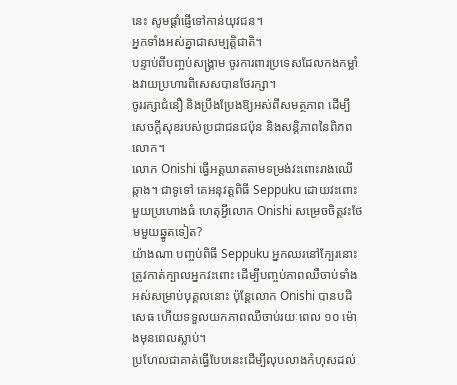នេះ សូមផ្តាំផ្ញើទៅកាន់យុវជន។
អ្នកទាំងអស់គ្នាជាសម្បត្តិជាតិ។
បន្ទាប់ពីបញ្ចប់សង្គ្រាម ចូរការពារប្រទេសដែលកងកម្លាំងវាយប្រហារពិសេសបានថែរក្សា។
ចូររក្សាជំនឿ និងប្រឹងប្រែងឱ្យអស់ពីសមត្ថភាព ដើម្បីសេចក្តីសុខរបស់ប្រជាជនជប៉ុន និងសន្តិភាពនៃពិភពលោក។
លោក Onishi ធ្វើអត្តឃាតតាមទម្រង់វះពោះរាងឈើឆ្កាង។ ជាទូទៅ គេអនុវត្តពិធី Seppuku ដោយវះពោះមួយប្រហោងធំ ហេតុអ្វីលោក Onishi សម្រេចចិត្តវះថែមមួយឆ្នូតទៀត?
យ៉ាងណា បញ្ចប់ពិធី Seppuku អ្នកឈរនៅក្បែរនោះត្រូវកាត់ក្បាលអ្នកវះពោះ ដើម្បីបញ្ចប់ភាពឈឺចាប់ទាំងអស់សម្រាប់បុគ្គលនោះ ប៉ុន្តែលោក Onishi បានបដិសេធ ហើយទទួលយកភាពឈឺចាប់រយៈពេល ១០ ម៉ោងមុនពេលស្លាប់។
ប្រហែលជាគាត់ធ្វើបែបនេះដើម្បីលុបលាងកំហុសដល់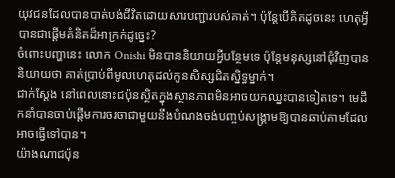យុវជនដែលបានបាត់បង់ជីវិតដោយសារបញ្ជារបស់គាត់។ ប៉ុន្តែបើគិតដូចនេះ ហេតុអ្វីបានជាផ្តើមគំនិតដ៏អាក្រក់ដូច្នេះ?
ចំពោះបញ្ហានេះ លោក Onishi មិនបាននិយាយអ្វីបន្ថែមទេ ប៉ុន្តែមនុស្សនៅជុំវិញបាននិយាយថា គាត់ប្រាប់ពីមូលហេតុដល់កូនសិស្សជិតស្និទ្ធម្នាក់។
ជាក់ស្ដែង នៅពេលនោះជប៉ុនស្ថិតក្នុងស្ថានភាពមិនអាចយកឈ្នះបានទៀតទេ។ មេដឹកនាំបានចាប់ផ្តើមការចរចាជាមួយនឹងបំណងចង់បញ្ចប់សង្រ្គាមឱ្យបានឆាប់តាមដែលអាចធ្វើទៅបាន។
យ៉ាងណាជប៉ុន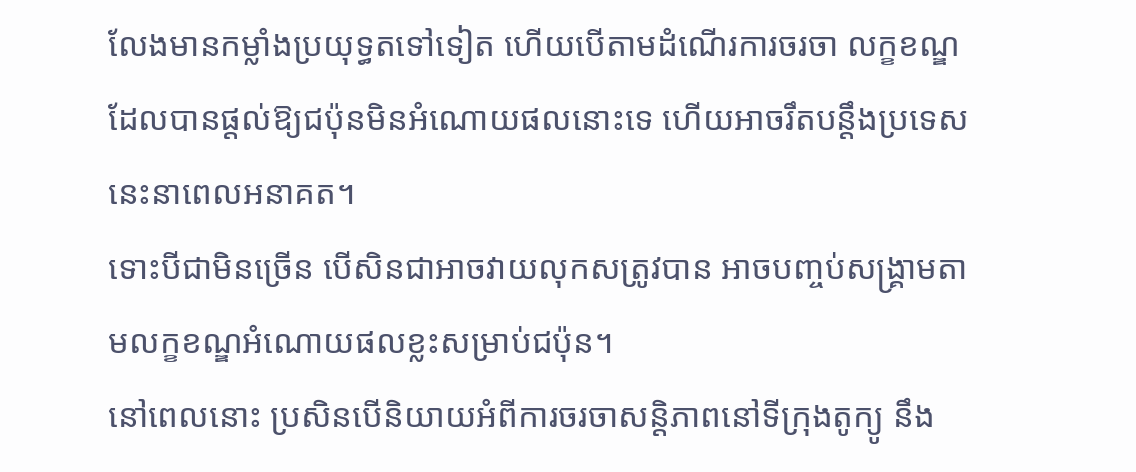លែងមានកម្លាំងប្រយុទ្ធតទៅទៀត ហើយបើតាមដំណើរការចរចា លក្ខខណ្ឌដែលបានផ្តល់ឱ្យជប៉ុនមិនអំណោយផលនោះទេ ហើយអាចរឹតបន្តឹងប្រទេសនេះនាពេលអនាគត។
ទោះបីជាមិនច្រើន បើសិនជាអាចវាយលុកសត្រូវបាន អាចបញ្ចប់សង្គ្រាមតាមលក្ខខណ្ឌអំណោយផលខ្លះសម្រាប់ជប៉ុន។
នៅពេលនោះ ប្រសិនបើនិយាយអំពីការចរចាសន្តិភាពនៅទីក្រុងតូក្យូ នឹង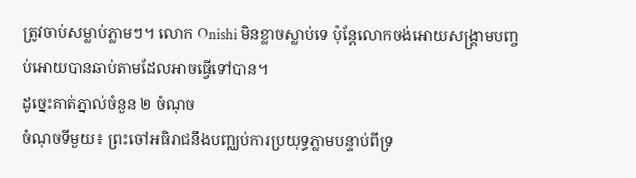ត្រូវចាប់សម្លាប់ភ្លាមៗ។ លោក Onishi មិនខ្លាចស្លាប់ទេ ប៉ុន្តែលោកចង់អោយសង្គ្រាមបញ្ចប់អោយបានឆាប់តាមដែលអាចធ្វើទៅបាន។
ដូច្នេះគាត់ភ្នាល់ចំនួន ២ ចំណុច
ចំណុចទីមួយ៖ ព្រះចៅអធិរាជនឹងបញ្ឈប់ការប្រយុទ្ធភ្លាមបន្ទាប់ពីទ្រ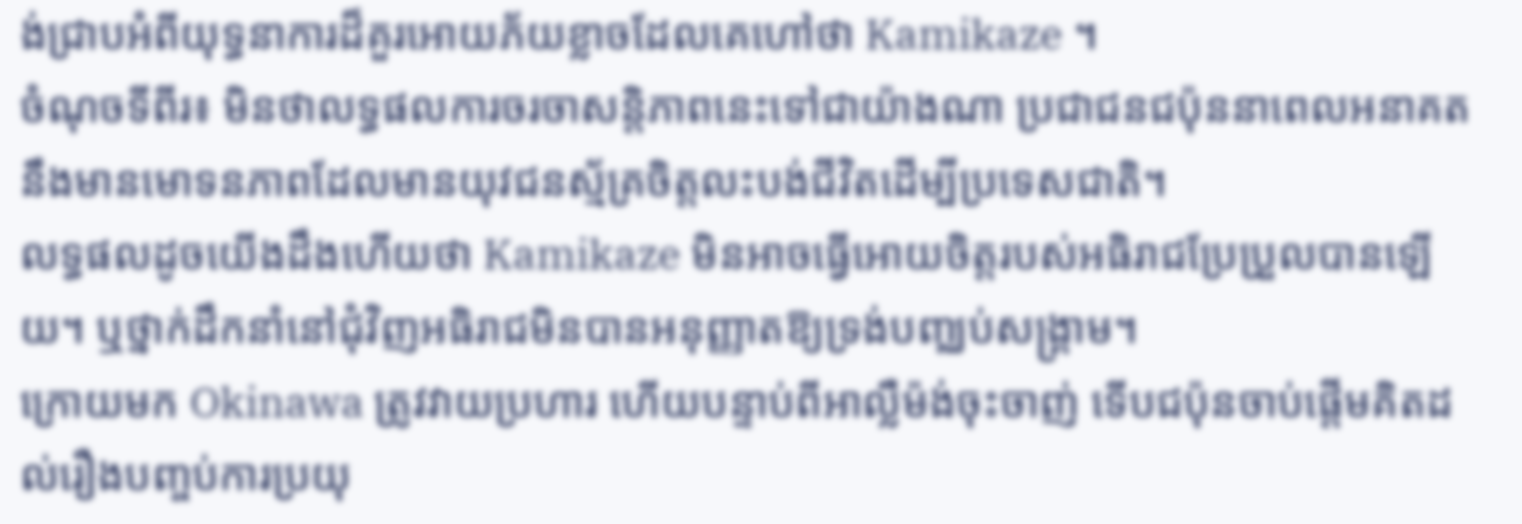ង់ជ្រាបអំពីយុទ្ធនាការដ៏គួរអោយភ័យខ្លាចដែលគេហៅថា Kamikaze ។
ចំណុចទីពីរ៖ មិនថាលទ្ធផលការចរចាសន្តិភាពនេះទៅជាយ៉ាងណា ប្រជាជនជប៉ុននាពេលអនាគតនឹងមានមោទនភាពដែលមានយុវជនស្ម័គ្រចិត្តលះបង់ជីវិតដើម្បីប្រទេសជាតិ។
លទ្ធផលដូចយើងដឹងហើយថា Kamikaze មិនអាចធ្វើអោយចិត្តរបស់អធិរាជប្រែប្រួលបានឡើយ។ ឬថ្នាក់ដឹកនាំនៅជុំវិញអធិរាជមិនបានអនុញ្ញាតឱ្យទ្រង់បញ្ឈប់សង្រ្គាម។
ក្រោយមក Okinawa ត្រូវវាយប្រហារ ហើយបន្ទាប់ពីអាល្លឺម៉ង់ចុះចាញ់ ទើបជប៉ុនចាប់ផ្តើមគិតដល់រឿងបញ្ចប់ការប្រយុ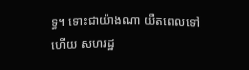ទ្ធ។ ទោះជាយ៉ាងណា យឺតពេលទៅហើយ សហរដ្ឋ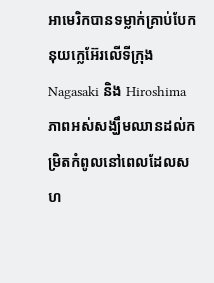អាមេរិកបានទម្លាក់គ្រាប់បែកនុយក្លេអ៊ែរលើទីក្រុង Nagasaki និង Hiroshima ភាពអស់សង្ឃឹមឈានដល់កម្រិតកំពូលនៅពេលដែលសហ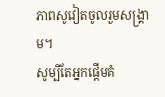ភាពសូវៀតចូលរួមសង្រ្គាម។
សូម្បីតែអ្នកផ្តើមគំ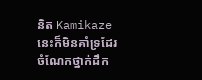និត Kamikaze នេះក៏មិនគាំទ្រដែរ ចំណែកថ្នាក់ដឹក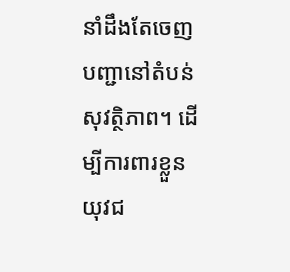នាំដឹងតែចេញបញ្ជានៅតំបន់សុវត្ថិភាព។ ដើម្បីការពារខ្លួន យុវជ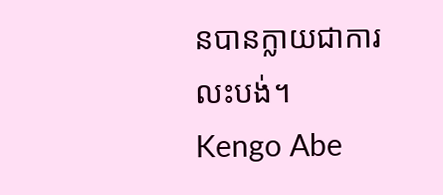នបានក្លាយជាការលះបង់។
Kengo Abe